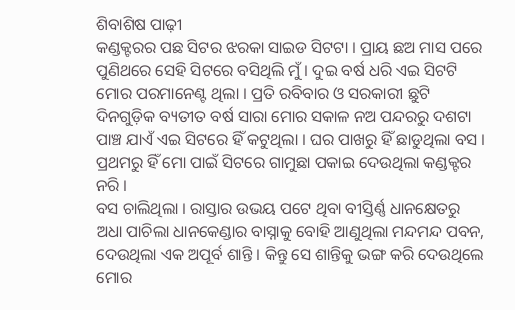ଶିବାଶିଷ ପାଢ଼ୀ
କଣ୍ଡକ୍ଟରର ପଛ ସିଟର ଝରକା ସାଇଡ ସିଟଟା । ପ୍ରାୟ ଛଅ ମାସ ପରେ ପୁଣିଥରେ ସେହି ସିଟରେ ବସିଥିଲି ମୁଁ । ଦୁଇ ବର୍ଷ ଧରି ଏଇ ସିଟଟି ମୋର ପରମାନେଣ୍ଟ ଥିଲା । ପ୍ରତି ରବିବାର ଓ ସରକାରୀ ଛୁଟି ଦିନଗୁଡ଼ିକ ବ୍ୟତୀତ ବର୍ଷ ସାରା ମୋର ସକାଳ ନଅ ପନ୍ଦରରୁ ଦଶଟା ପାଞ୍ଚ ଯାଏଁ ଏଇ ସିଟରେ ହିଁ କଟୁଥିଲା । ଘର ପାଖରୁ ହିଁ ଛାଡୁଥିଲା ବସ । ପ୍ରଥମରୁ ହିଁ ମୋ ପାଇଁ ସିଟରେ ଗାମୁଛା ପକାଇ ଦେଉଥିଲା କଣ୍ଡକ୍ଟର ନରି ।
ବସ ଚାଲିଥିଲା । ରାସ୍ତାର ଉଭୟ ପଟେ ଥିବା ବୀସ୍ତିର୍ଣ୍ଣ ଧାନକ୍ଷେତରୁ ଅଧା ପାଚିଲା ଧାନକେଣ୍ଡାର ବାସ୍ନାକୁ ବୋହି ଆଣୁଥିଲା ମନ୍ଦମନ୍ଦ ପବନ, ଦେଉଥିଲା ଏକ ଅପୂର୍ବ ଶାନ୍ତି । କିନ୍ତୁ ସେ ଶାନ୍ତିକୁ ଭଙ୍ଗ କରି ଦେଉଥିଲେ ମୋର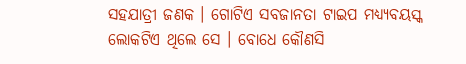ସହଯାତ୍ରୀ ଜଣକ । ଗୋଟିଏ ସବଜାନତା ଟାଇପ ମଧ୍ୟ୍ୟବୟସ୍କ ଲୋକଟିଏ ଥିଲେ ସେ । ବୋଧେ କୌଣସି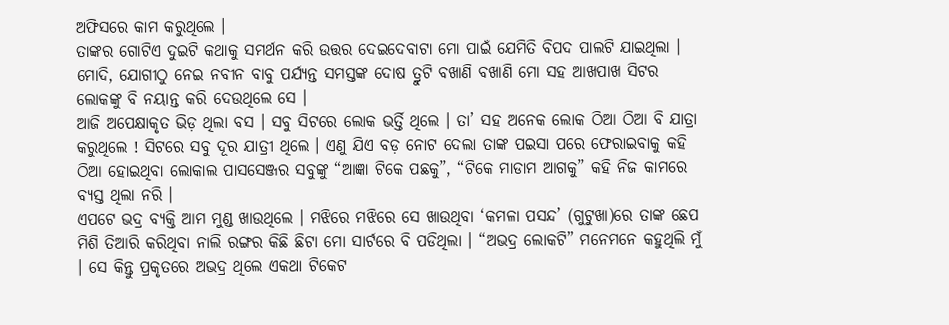ଅଫିସରେ କାମ କରୁଥିଲେ ।
ତାଙ୍କର ଗୋଟିଏ ଦୁଇଟି କଥାକୁ ସମର୍ଥନ କରି ଉତ୍ତର ଦେଇଦେବାଟା ମୋ ପାଇଁ ଯେମିତି ବିପଦ ପାଲଟି ଯାଇଥିଲା । ମୋଦି, ଯୋଗୀଠୁ ନେଇ ନବୀନ ବାବୁ ପର୍ଯ୍ୟନ୍ତ ସମସ୍ତଙ୍କ ଦୋଷ ତ୍ରୁଟି ବଖାଣି ବଖାଣି ମୋ ସହ ଆଖପାଖ ସିଟର ଲୋକଙ୍କୁ ବି ନୟାନ୍ତ କରି ଦେଉଥିଲେ ସେ ।
ଆଜି ଅପେକ୍ଷାକୃତ ଭିଡ଼ ଥିଲା ବସ । ସବୁ ସିଟରେ ଲୋକ ଭର୍ତ୍ତି ଥିଲେ । ତା’ ସହ ଅନେକ ଲୋକ ଠିଆ ଠିଆ ବି ଯାତ୍ରା କରୁଥିଲେ ! ସିଟରେ ସବୁ ଦୂର ଯାତ୍ରୀ ଥିଲେ । ଏଣୁ ଯିଏ ବଡ଼ ନୋଟ ଦେଲା ତାଙ୍କ ପଇସା ପରେ ଫେରାଇବାକୁ କହି ଠିଆ ହୋଇଥିବା ଲୋକାଲ ପାସସେଞ୍ଜର ସବୁଙ୍କୁ “ଆଜ୍ଞା ଟିକେ ପଛକୁ”, “ଟିକେ ମାଡାମ ଆଗକୁ” କହି ନିଜ କାମରେ ବ୍ୟସ୍ତ ଥିଲା ନରି ।
ଏପଟେ ଭଦ୍ର ବ୍ୟକ୍ତି ଆମ ମୁଣ୍ଡ ଖାଉଥିଲେ । ମଝିରେ ମଝିରେ ସେ ଖାଉଥିବା ‘କମଳା ପସନ୍ଦ’ (ଗୁଟୁଖା)ରେ ତାଙ୍କ ଛେପ ମିଶି ତିଆରି କରିଥିବା ନାଲି ରଙ୍ଗର କିଛି ଛିଟା ମୋ ସାର୍ଟରେ ବି ପଡିଥିଲା । “ଅଭଦ୍ର ଲୋକଟି” ମନେମନେ କହୁଥିଲି ମୁଁ । ସେ କିନ୍ତୁ ପ୍ରକୃତରେ ଅଭଦ୍ର ଥିଲେ ଏକଥା ଟିକେଟ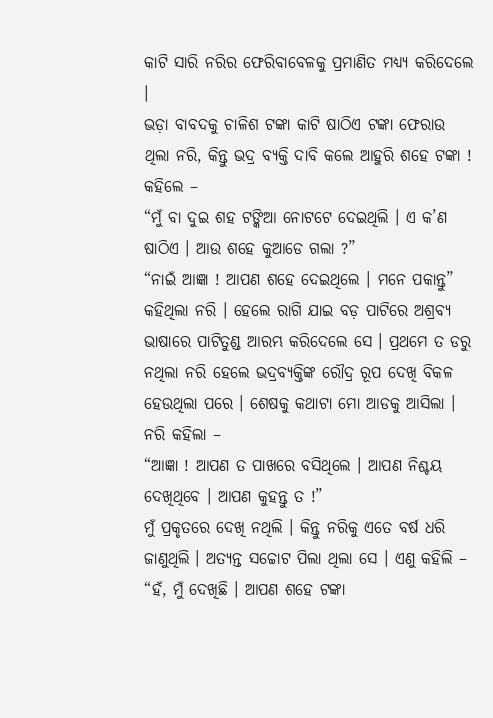କାଟି ସାରି ନରିର ଫେରିବାବେଳକୁ ପ୍ରମାଣିତ ମଧ୍ୟ୍ୟ କରିଦେଲେ ।
ଭଡ଼ା ବାବଦକୁ ଚାଳିଶ ଟଙ୍କା କାଟି ଷାଠିଏ ଟଙ୍କା ଫେରାଉ ଥିଲା ନରି, କିନ୍ତୁ ଭଦ୍ର ବ୍ୟକ୍ତି ଦାବି କଲେ ଆହୁରି ଶହେ ଟଙ୍କା ! କହିଲେ –
“ମୁଁ ବା ଦୁଇ ଶହ ଟଙ୍କିଆ ନୋଟଟେ ଦେଇଥିଲି । ଏ କ’ଣ ଷାଠିଏ । ଆଉ ଶହେ କୁଆଡେ ଗଲା ?”
“ନାଇଁ ଆଜ୍ଞା ! ଆପଣ ଶହେ ଦେଇଥିଲେ । ମନେ ପକାନ୍ତୁ” କହିଥିଲା ନରି । ହେଲେ ରାଗି ଯାଇ ବଡ଼ ପାଟିରେ ଅଶ୍ରବ୍ୟ ଭାଷାରେ ପାଟିତୁଣ୍ଡ ଆରମ୍ଭ କରିଦେଲେ ସେ । ପ୍ରଥମେ ତ ଡରୁ ନଥିଲା ନରି ହେଲେ ଭଦ୍ରବ୍ୟକ୍ତିଙ୍କ ରୌଦ୍ର ରୂପ ଦେଖି ବିକଳ ହେଉଥିଲା ପରେ । ଶେଷକୁ କଥାଟା ମୋ ଆଡକୁ ଆସିଲା । ନରି କହିଲା –
“ଆଜ୍ଞା ! ଆପଣ ତ ପାଖରେ ବସିଥିଲେ । ଆପଣ ନିଶ୍ଚୟ ଦେଖିଥିବେ । ଆପଣ କୁହନ୍ତୁ ତ !”
ମୁଁ ପ୍ରକୃତରେ ଦେଖି ନଥିଲି । କିନ୍ତୁ ନରିକୁ ଏତେ ବର୍ଷ ଧରି ଜାଣୁଥିଲି । ଅତ୍ୟନ୍ତ ସଚ୍ଚୋଟ ପିଲା ଥିଲା ସେ । ଏଣୁ କହିଲି –
“ହଁ, ମୁଁ ଦେଖିଛି । ଆପଣ ଶହେ ଟଙ୍କା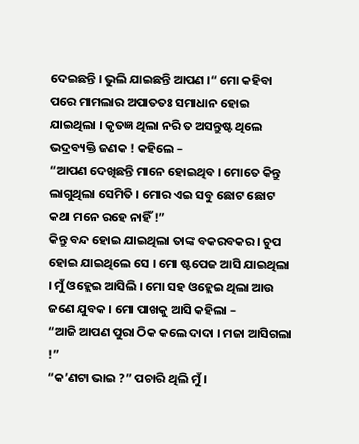ଦେଇଛନ୍ତି । ଭୁଲି ଯାଇଛନ୍ତି ଆପଣ ।“ ମୋ କହିବା ପରେ ମାମଲାର ଅପାତତଃ ସମାଧାନ ହୋଇ ଯାଇଥିଲା । କୃତଜ୍ଞ ଥିଲା ନରି ତ ଅସନ୍ତୁଷ୍ଟ ଥିଲେ ଭଦ୍ରବ୍ୟକ୍ତି ଜଣକ ! କହିଲେ –
“ଆପଣ ଦେଖିଛନ୍ତି ମାନେ ହୋଇଥିବ । ମୋତେ କିନ୍ତୁ ଲାଗୁଥିଲା ସେମିତି । ମୋର ଏଇ ସବୁ ଛୋଟ ଛୋଟ କଥା ମନେ ରହେ ନାହିଁ !”
କିନ୍ତୁ ବନ୍ଦ ହୋଇ ଯାଇଥିଲା ତାଙ୍କ ବକରବକର । ଚୁପ ହୋଇ ଯାଇଥିଲେ ସେ । ମୋ ଷ୍ଟପେଜ ଆସି ଯାଇଥିଲା । ମୁଁ ଓହ୍ଲେଇ ଆସିଲି । ମୋ ସହ ଓହ୍ଲେଇ ଥିଲା ଆଉ ଜଣେ ଯୁବକ । ମୋ ପାଖକୁ ଆସି କହିଲା –
“ଆଜି ଆପଣ ପୁରା ଠିକ କଲେ ଦାଦା । ମଜା ଆସିଗଲା !”
“କ’ଣଟା ଭାଇ ?” ପଚାରି ଥିଲି ମୁଁ ।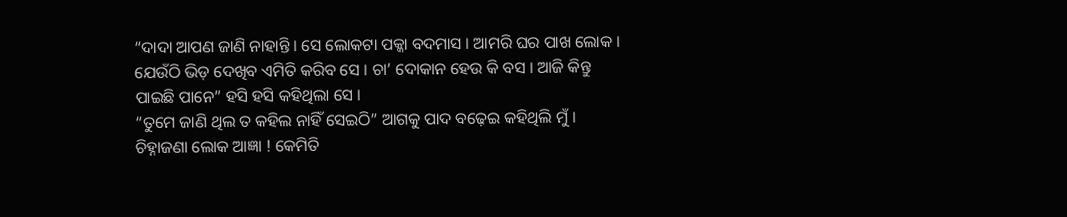“ଦାଦା ଆପଣ ଜାଣି ନାହାନ୍ତି । ସେ ଲୋକଟା ପକ୍କା ବଦମାସ । ଆମରି ଘର ପାଖ ଲୋକ । ଯେଉଁଠି ଭିଡ଼ ଦେଖିବ ଏମିତି କରିବ ସେ । ଚା’ ଦୋକାନ ହେଉ କି ବସ । ଆଜି କିନ୍ତୁ ପାଇଛି ପାନେ” ହସି ହସି କହିଥିଲା ସେ ।
“ତୁମେ ଜାଣି ଥିଲ ତ କହିଲ ନାହିଁ ସେଇଠି” ଆଗକୁ ପାଦ ବଢ଼େଇ କହିଥିଲି ମୁଁ ।
ଚିହ୍ନାଜଣା ଲୋକ ଆଜ୍ଞା ! କେମିତି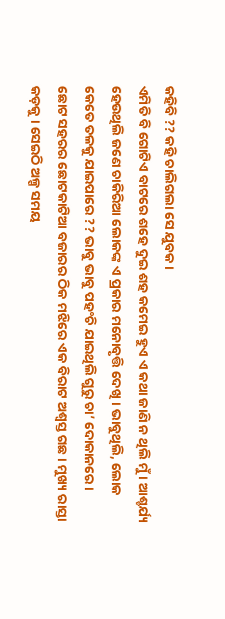କହିବି ?? କହି ଚାଲିଗଲା ସେ ଯୁବକ ।
ଏମିତି ବି ଗୋଟିଏ ବାଟରେ ଶହେ ଦୁଇ ଶହ କମେଇ ହୁଏ ଏ କଥା ଜାଣି ନ ଥିଲି ମୁଁ । ଆଶ୍ଚର୍ଯ୍ୟ ହେଉଥିଲି ଜଣେ ଚାକିରିଆ ଲୋକଙ୍କ ଏ ପ୍ରକାର ମନୋବୃତ୍ତି ଦେଖି । ଭାବୁଥିଲି, ଲୋକ କେତେ ତଳକୁ ଯାଇପାରେ ?? ଭାବୁ ଭାବୁ ପହଂଚି ଯାଇଥିଲି ଗୁରୁ ଚା’ ଦୋକାନରେ ।
ଛୋଟ ସହରର ଛୋଟକାଟିଆ ବଜାରର ଠିକ ମଝିରେ ଏକ ବିରାଟ ଅଶ୍ଵସ୍ତ ଗଛ । ମୁଖ୍ୟ ରାସ୍ତା କଡ଼କୁ । ସେଇଠି ଅଳ୍ପ ସମୟ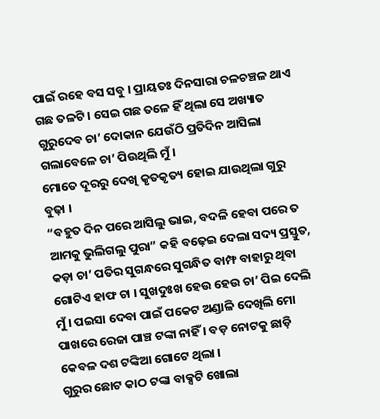ପାଇଁ ରହେ ବସ ସବୁ । ପ୍ରାୟତଃ ଦିନସାରା ଚଳଚଞ୍ଚଳ ଥାଏ ଗଛ ତଳଟି । ସେଇ ଗଛ ତଳେ ହିଁ ଥିଲା ସେ ଅଖ୍ୟାତ ଗୁରୁଦେବ ଚା’ ଦୋକାନ ଯେଉଁଠି ପ୍ରତିଦିନ ଆସିଲା ଗଲାବେଳେ ଚା’ ପିଉଥିଲି ମୁଁ ।
ମୋତେ ଦୂରରୁ ଦେଖି କୃତକୃତ୍ୟ ହୋଇ ଯାଉଥିଲା ଗୁରୁ ବୁଢ଼ା ।
“ବହୁତ ଦିନ ପରେ ଆସିଲୁ ଭାଇ, ବଦଳି ହେବା ପରେ ତ ଆମକୁ ଭୁଲିଗଲୁ ପୁରା” କହି ବଢ଼େଇ ଦେଲା ସଦ୍ୟ ପ୍ରସ୍ତୁତ, କଡ଼ା ଚା’ ପତିର ସୁଗନ୍ଧରେ ସୁଗନ୍ଧିତ ବାମ୍ଫ ବାହାରୁ ଥିବା ଗୋଟିଏ ହାଫ ଚା । ସୁଖଦୁଃଖ ହେଉ ହେଉ ଚା’ ପିଇ ଦେଲି ମୁଁ । ପଇସା ଦେବା ପାଇଁ ପକେଟ ଅଣ୍ଡାଳି ଦେଖିଲି ମୋ ପାଖରେ ରେଜା ପାଞ୍ଚ ଟଙ୍କା ନାହିଁ । ବଡ଼ ନୋଟକୁ ଛାଡ଼ି କେବଳ ଦଶ ଟଙ୍କିଆ ଗୋଟେ ଥିଲା ।
ଗୁରୁର ଛୋଟ କାଠ ଟଙ୍କା ବାକ୍ସଟି ଖୋଲା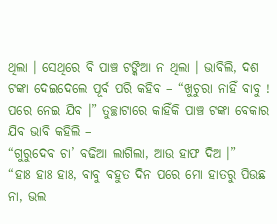ଥିଲା । ସେଥିରେ ବି ପାଞ୍ଚ ଟଙ୍କିଆ ନ ଥିଲା । ଭାବିଲି, ଦଶ ଟଙ୍କା ଦେଇଦେଲେ ପୂର୍ବ ପରି କହିବ – “ଖୁଚୁରା ନାହିଁ ବାବୁ ! ପରେ ନେଇ ଯିବ ।” ତୁଚ୍ଛାଟାରେ କାହିଁକି ପାଞ୍ଚ ଟଙ୍କା ବେକାର ଯିବ ଭାବି କହିଲି –
“ଗୁରୁଦେବ ଚା’ ବଢିଆ ଲାଗିଲା, ଆଉ ହାଫ ଦିଅ ।”
“ହାଃ ହାଃ ହାଃ, ବାବୁ ବହୁତ ଦିନ ପରେ ମୋ ହାତରୁ ପିଉଛ ନା, ଭଲ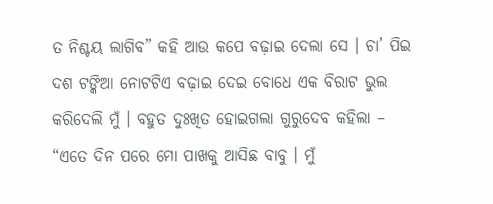ତ ନିଶ୍ଚୟ ଲାଗିବ” କହି ଆଉ କପେ ବଢ଼ାଇ ଦେଲା ସେ । ଚା’ ପିଇ ଦଶ ଟଙ୍କିଆ ନୋଟଟିଏ ବଢ଼ାଇ ଦେଇ ବୋଧେ ଏକ ବିରାଟ ଭୁଲ କରିଦେଲି ମୁଁ । ବହୁତ ଦୁଃଖିତ ହୋଇଗଲା ଗୁରୁଦେବ କହିଲା –
“ଏତେ ଦିନ ପରେ ମୋ ପାଖକୁ ଆସିଛ ବାବୁ । ମୁଁ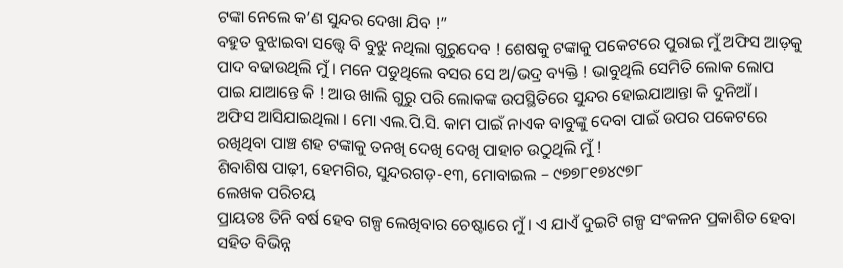ଟଙ୍କା ନେଲେ କ’ଣ ସୁନ୍ଦର ଦେଖା ଯିବ !”
ବହୁତ ବୁଝାଇବା ସତ୍ତ୍ୱେ ବି ବୁଝୁ ନଥିଲା ଗୁରୁଦେବ ! ଶେଷକୁ ଟଙ୍କାକୁ ପକେଟରେ ପୁରାଇ ମୁଁ ଅଫିସ ଆଡ଼କୁ ପାଦ ବଢାଉଥିଲି ମୁଁ । ମନେ ପଡୁଥିଲେ ବସର ସେ ଅ/ଭଦ୍ର ବ୍ୟକ୍ତି ! ଭାବୁଥିଲି ସେମିତି ଲୋକ ଲୋପ ପାଇ ଯାଆନ୍ତେ କି ! ଆଉ ଖାଲି ଗୁରୁ ପରି ଲୋକଙ୍କ ଉପସ୍ଥିତିରେ ସୁନ୍ଦର ହୋଇଯାଆନ୍ତା କି ଦୁନିଆଁ ।
ଅଫିସ ଆସିଯାଇଥିଲା । ମୋ ଏଲ.ପି.ସି. କାମ ପାଇଁ ନାଏକ ବାବୁଙ୍କୁ ଦେବା ପାଇଁ ଉପର ପକେଟରେ ରଖିଥିବା ପାଞ୍ଚ ଶହ ଟଙ୍କାକୁ ତନଖି ଦେଖି ଦେଖି ପାହାଚ ଉଠୁଥିଲି ମୁଁ !
ଶିବାଶିଷ ପାଢ଼ୀ, ହେମଗିର, ସୁନ୍ଦରଗଡ଼-୧୩, ମୋବାଇଲ – ୯୭୭୮୧୭୪୯୭୮
ଲେଖକ ପରିଚୟ
ପ୍ରାୟତଃ ତିନି ବର୍ଷ ହେବ ଗଳ୍ପ ଲେଖିବାର ଚେଷ୍ଟାରେ ମୁଁ । ଏ ଯାଏଁ ଦୁଇଟି ଗଳ୍ପ ସଂକଳନ ପ୍ରକାଶିତ ହେବା ସହିତ ବିଭିନ୍ନ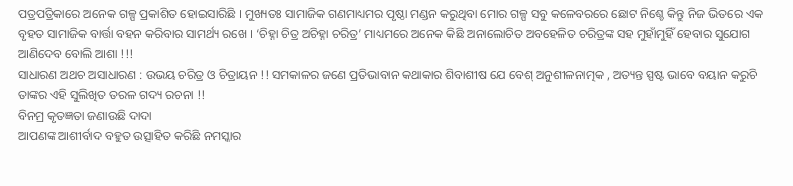ପତ୍ରପତ୍ରିକାରେ ଅନେକ ଗଳ୍ପ ପ୍ରକାଶିତ ହୋଇସାରିଛି । ମୁଖ୍ୟତଃ ସାମାଜିକ ଗଣମାଧ୍ୟମର ପୃଷ୍ଠା ମଣ୍ଡନ କରୁଥିବା ମୋର ଗଳ୍ପ ସବୁ କଳେବରରେ ଛୋଟ ନିଶ୍ଚେ କିନ୍ତୁ ନିଜ ଭିତରେ ଏକ ବୃହତ ସାମାଜିକ ବାର୍ତ୍ତା ବହନ କରିବାର ସାମର୍ଥ୍ୟ ରଖେ । ‘ଚିହ୍ନା ଚିତ୍ର ଅଚିହ୍ନା ଚରିତ୍ର’ ମାଧ୍ୟମରେ ଅନେକ କିଛି ଅନାଲୋଚିତ ଅବହେଳିତ ଚରିତ୍ରଙ୍କ ସହ ମୁହାଁମୁହିଁ ହେବାର ସୁଯୋଗ ଆଣିଦେବ ବୋଲି ଆଶା !!!
ସାଧାରଣ ଅଥଚ ଅସାଧାରଣ : ଉଭୟ ଚରିତ୍ର ଓ ଚିତ୍ରାୟନ !! ସମକାଳର ଜଣେ ପ୍ରତିଭାବାନ କଥାକାର ଶିବାଶୀଷ ଯେ ବେଶ୍ ଅନୁଶୀଳନାତ୍ମକ , ଅତ୍ୟନ୍ତ ସ୍ପଷ୍ଟ ଭାବେ ବୟାନ କରୁଚି ତାଙ୍କର ଏହି ସୁଲିଖିତ ତରଳ ଗଦ୍ୟ ରଚନା !!
ବିନମ୍ର କୃତଜ୍ଞତା ଜଣାଉଛି ଦାଦା
ଆପଣଙ୍କ ଆଶୀର୍ବାଦ ବହୁତ ଉତ୍ସାହିତ କରିଛି ନମସ୍କାର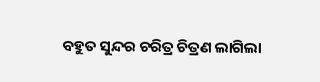ବହୁତ ସୁନ୍ଦର ଚରିତ୍ର ଚିତ୍ରଣ ଲାଗିଲା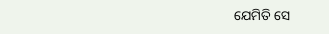ଯେମିତି ସେ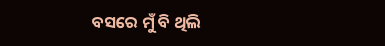ବସରେ ମୁଁ ବି ଥିଲି